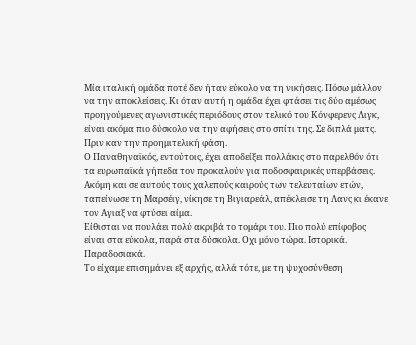Μία ιταλική ομάδα ποτέ δεν ήταν εύκολο να τη νικήσεις. Πόσω μάλλον να την αποκλείσεις. Κι όταν αυτή η ομάδα έχει φτάσει τις δύο αμέσως προηγούμενες αγωνιστικές περιόδους στον τελικό του Κόνφερενς Λιγκ, είναι ακόμα πιο δύσκολο να την αφήσεις στο σπίτι της. Σε διπλά ματς. Πριν καν την προημιτελική φάση.
Ο Παναθηναϊκός, εντούτοις, έχει αποδείξει πολλάκις στο παρελθόν ότι τα ευρωπαϊκά γήπεδα τον προκαλούν για ποδοσφαιρικές υπερβάσεις. Ακόμη και σε αυτούς τους χαλεπούς καιρούς των τελευταίων ετών, ταπείνωσε τη Μαρσέιγ, νίκησε τη Βιγιαρεάλ, απέκλεισε τη Λανς κι έκανε τον Αγιαξ να φτύσει αίμα.
Είθισται να πουλάει πολύ ακριβά το τομάρι του. Πιο πολύ επίφοβος είναι στα εύκολα, παρά στα δύσκολα. Οχι μόνο τώρα. Ιστορικά. Παραδοσιακά.
Το είχαμε επισημάνει εξ αρχής, αλλά τότε, με τη ψυχοσύνθεση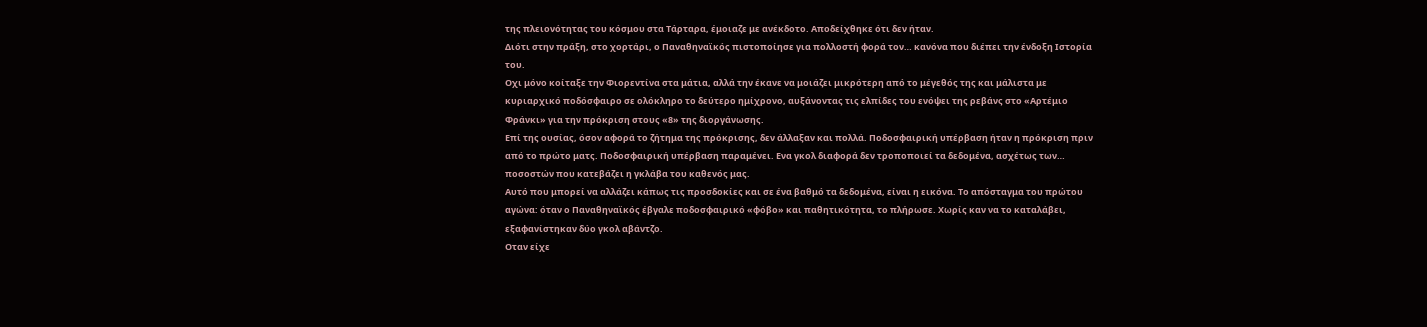της πλειονότητας του κόσμου στα Τάρταρα, έμοιαζε με ανέκδοτο. Αποδείχθηκε ότι δεν ήταν.
Διότι στην πράξη, στο χορτάρι, ο Παναθηναϊκός πιστοποίησε για πολλοστή φορά τον… κανόνα που διέπει την ένδοξη Ιστορία του.
Οχι μόνο κοίταξε την Φιορεντίνα στα μάτια, αλλά την έκανε να μοιάζει μικρότερη από το μέγεθός της και μάλιστα με κυριαρχικό ποδόσφαιρο σε ολόκληρο το δεύτερο ημίχρονο, αυξάνοντας τις ελπίδες του ενόψει της ρεβάνς στο «Αρτέμιο Φράνκι» για την πρόκριση στους «8» της διοργάνωσης.
Επί της ουσίας, όσον αφορά το ζήτημα της πρόκρισης, δεν άλλαξαν και πολλά. Ποδοσφαιρική υπέρβαση ήταν η πρόκριση πριν από το πρώτο ματς. Ποδοσφαιρική υπέρβαση παραμένει. Ενα γκολ διαφορά δεν τροποποιεί τα δεδομένα, ασχέτως των… ποσοστών που κατεβάζει η γκλάβα του καθενός μας.
Αυτό που μπορεί να αλλάζει κάπως τις προσδοκίες και σε ένα βαθμό τα δεδομένα, είναι η εικόνα. Το απόσταγμα του πρώτου αγώνα: όταν ο Παναθηναϊκός έβγαλε ποδοσφαιρικό «φόβο» και παθητικότητα, το πλήρωσε. Χωρίς καν να το καταλάβει, εξαφανίστηκαν δύο γκολ αβάντζο.
Οταν είχε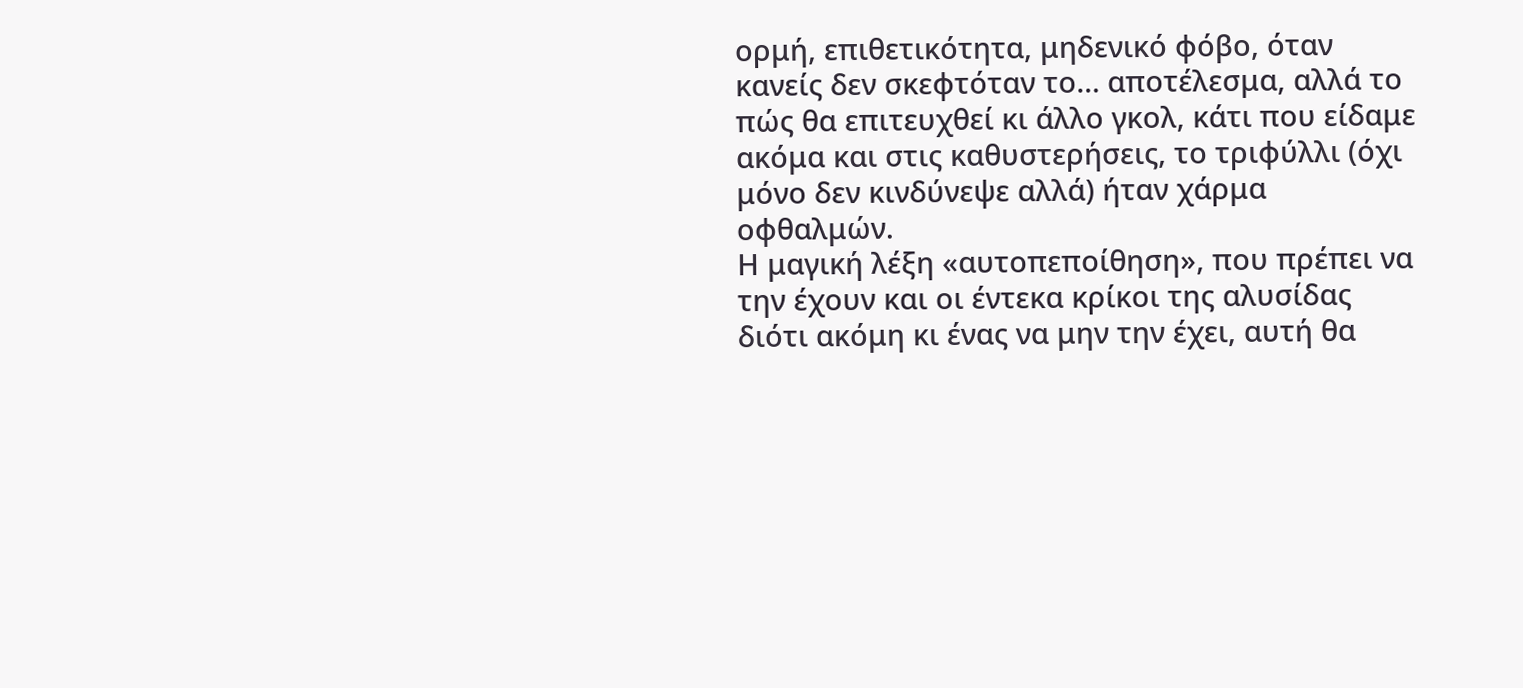ορμή, επιθετικότητα, μηδενικό φόβο, όταν κανείς δεν σκεφτόταν το… αποτέλεσμα, αλλά το πώς θα επιτευχθεί κι άλλο γκολ, κάτι που είδαμε ακόμα και στις καθυστερήσεις, το τριφύλλι (όχι μόνο δεν κινδύνεψε αλλά) ήταν χάρμα οφθαλμών.
Η μαγική λέξη «αυτοπεποίθηση», που πρέπει να την έχουν και οι έντεκα κρίκοι της αλυσίδας διότι ακόμη κι ένας να μην την έχει, αυτή θα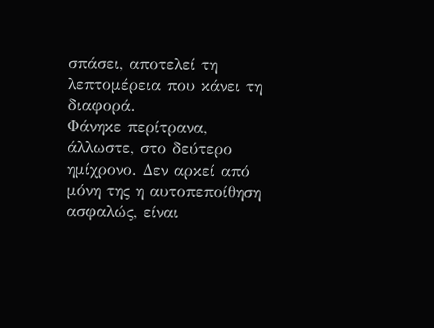σπάσει, αποτελεί τη λεπτομέρεια που κάνει τη διαφορά.
Φάνηκε περίτρανα, άλλωστε, στο δεύτερο ημίχρονο. Δεν αρκεί από μόνη της η αυτοπεποίθηση ασφαλώς, είναι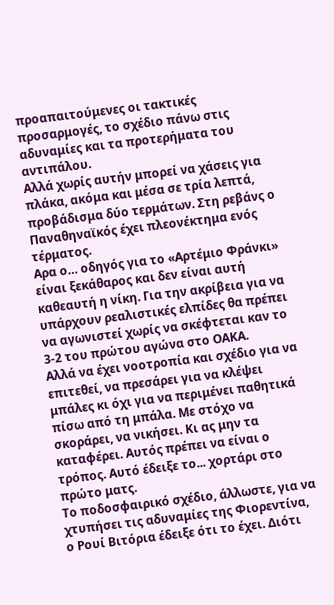προαπαιτούμενες οι τακτικές προσαρμογές, το σχέδιο πάνω στις αδυναμίες και τα προτερήματα του αντιπάλου.
Αλλά χωρίς αυτήν μπορεί να χάσεις για πλάκα, ακόμα και μέσα σε τρία λεπτά, προβάδισμα δύο τερμάτων. Στη ρεβάνς ο Παναθηναϊκός έχει πλεονέκτημα ενός τέρματος.
Αρα ο… οδηγός για το «Αρτέμιο Φράνκι» είναι ξεκάθαρος και δεν είναι αυτή καθεαυτή η νίκη. Για την ακρίβεια για να υπάρχουν ρεαλιστικές ελπίδες θα πρέπει να αγωνιστεί χωρίς να σκέφτεται καν το 3-2 του πρώτου αγώνα στο ΟΑΚΑ.
Αλλά να έχει νοοτροπία και σχέδιο για να επιτεθεί, να πρεσάρει για να κλέψει μπάλες κι όχι για να περιμένει παθητικά πίσω από τη μπάλα. Με στόχο να σκοράρει, να νικήσει. Κι ας μην τα καταφέρει. Αυτός πρέπει να είναι ο τρόπος. Αυτό έδειξε το... χορτάρι στο πρώτο ματς.
Το ποδοσφαιρικό σχέδιο, άλλωστε, για να χτυπήσει τις αδυναμίες της Φιορεντίνα, ο Ρουί Βιτόρια έδειξε ότι το έχει. Διότι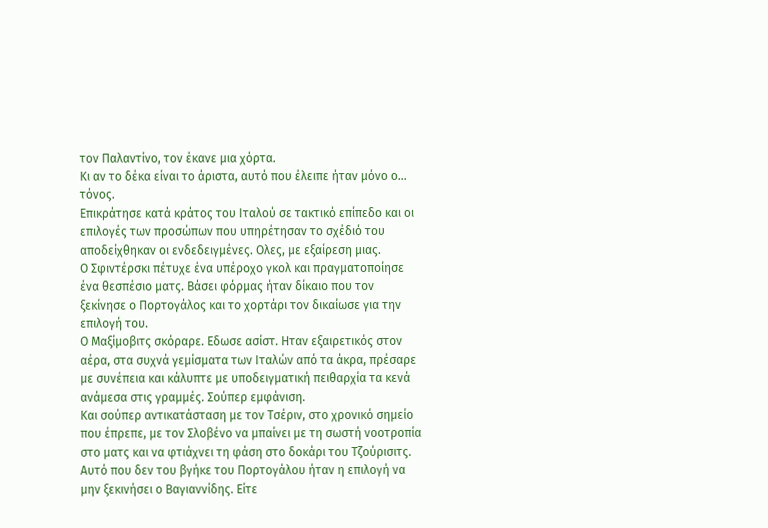τον Παλαντίνο, τον έκανε μια χόρτα.
Κι αν το δέκα είναι το άριστα, αυτό που έλειπε ήταν μόνο ο… τόνος.
Επικράτησε κατά κράτος του Ιταλού σε τακτικό επίπεδο και οι επιλογές των προσώπων που υπηρέτησαν το σχέδιό του αποδείχθηκαν οι ενδεδειγμένες. Ολες, με εξαίρεση μιας.
Ο Σφιντέρσκι πέτυχε ένα υπέροχο γκολ και πραγματοποίησε ένα θεσπέσιο ματς. Βάσει φόρμας ήταν δίκαιο που τον ξεκίνησε ο Πορτογάλος και το χορτάρι τον δικαίωσε για την επιλογή του.
Ο Μαξίμοβιτς σκόραρε. Εδωσε ασίστ. Ηταν εξαιρετικός στον αέρα, στα συχνά γεμίσματα των Ιταλών από τα άκρα, πρέσαρε με συνέπεια και κάλυπτε με υποδειγματική πειθαρχία τα κενά ανάμεσα στις γραμμές. Σούπερ εμφάνιση.
Και σούπερ αντικατάσταση με τον Τσέριν, στο χρονικό σημείο που έπρεπε, με τον Σλοβένο να μπαίνει με τη σωστή νοοτροπία στο ματς και να φτιάχνει τη φάση στο δοκάρι του Τζούρισιτς.
Αυτό που δεν του βγήκε του Πορτογάλου ήταν η επιλογή να μην ξεκινήσει ο Βαγιαννίδης. Είτε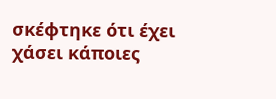σκέφτηκε ότι έχει χάσει κάποιες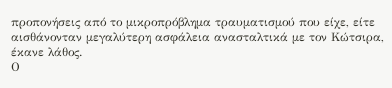προπονήσεις από το μικροπρόβλημα τραυματισμού που είχε, είτε αισθάνονταν μεγαλύτερη ασφάλεια ανασταλτικά με τον Κώτσιρα, έκανε λάθος.
Ο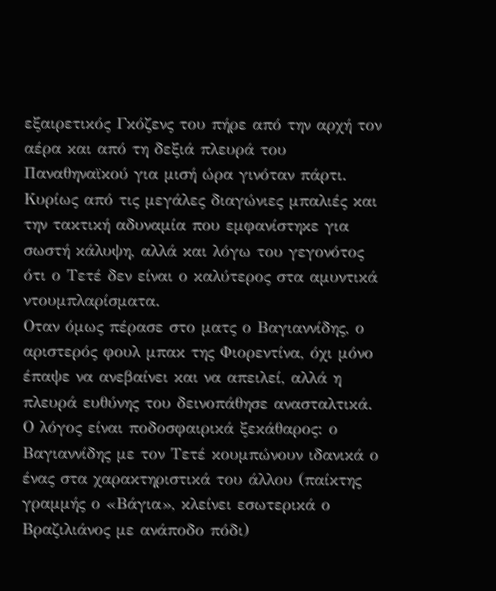εξαιρετικός Γκόζενς του πήρε από την αρχή τον αέρα και από τη δεξιά πλευρά του Παναθηναϊκού για μισή ώρα γινόταν πάρτι. Κυρίως από τις μεγάλες διαγώνιες μπαλιές και την τακτική αδυναμία που εμφανίστηκε για σωστή κάλυψη, αλλά και λόγω του γεγονότος ότι ο Τετέ δεν είναι ο καλύτερος στα αμυντικά ντουμπλαρίσματα.
Οταν όμως πέρασε στο ματς ο Βαγιαννίδης, ο αριστερός φουλ μπακ της Φιορεντίνα, όχι μόνο έπαψε να ανεβαίνει και να απειλεί, αλλά η πλευρά ευθύνης του δεινοπάθησε ανασταλτικά.
Ο λόγος είναι ποδοσφαιρικά ξεκάθαρος: ο Βαγιαννίδης με τον Τετέ κουμπώνουν ιδανικά ο ένας στα χαρακτηριστικά του άλλου (παίκτης γραμμής ο «Βάγια», κλείνει εσωτερικά ο Βραζιλιάνος με ανάποδο πόδι)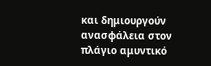και δημιουργούν ανασφάλεια στον πλάγιο αμυντικό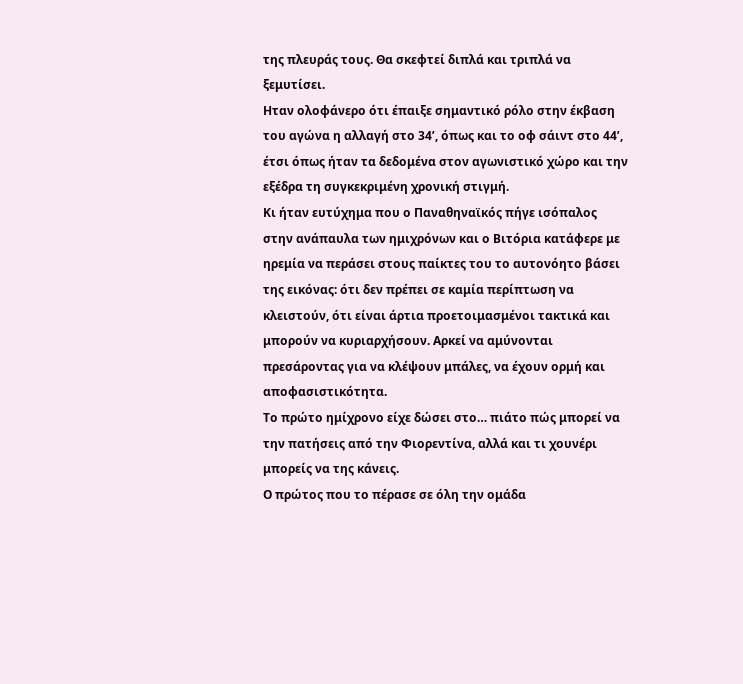της πλευράς τους. Θα σκεφτεί διπλά και τριπλά να ξεμυτίσει.
Ηταν ολοφάνερο ότι έπαιξε σημαντικό ρόλο στην έκβαση του αγώνα η αλλαγή στο 34’, όπως και το οφ σάιντ στο 44’, έτσι όπως ήταν τα δεδομένα στον αγωνιστικό χώρο και την εξέδρα τη συγκεκριμένη χρονική στιγμή.
Κι ήταν ευτύχημα που ο Παναθηναϊκός πήγε ισόπαλος στην ανάπαυλα των ημιχρόνων και ο Βιτόρια κατάφερε με ηρεμία να περάσει στους παίκτες του το αυτονόητο βάσει της εικόνας: ότι δεν πρέπει σε καμία περίπτωση να κλειστούν, ότι είναι άρτια προετοιμασμένοι τακτικά και μπορούν να κυριαρχήσουν. Αρκεί να αμύνονται πρεσάροντας για να κλέψουν μπάλες, να έχουν ορμή και αποφασιστικότητα.
Το πρώτο ημίχρονο είχε δώσει στο… πιάτο πώς μπορεί να την πατήσεις από την Φιορεντίνα, αλλά και τι χουνέρι μπορείς να της κάνεις.
Ο πρώτος που το πέρασε σε όλη την ομάδα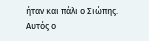ήταν και πάλι ο Σιώπης. Αυτός ο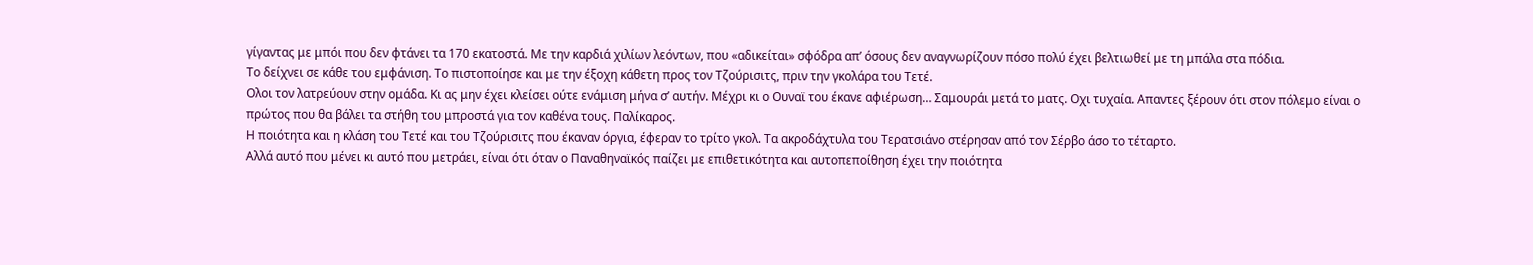γίγαντας με μπόι που δεν φτάνει τα 170 εκατοστά. Με την καρδιά χιλίων λεόντων, που «αδικείται» σφόδρα απ’ όσους δεν αναγνωρίζουν πόσο πολύ έχει βελτιωθεί με τη μπάλα στα πόδια.
Το δείχνει σε κάθε του εμφάνιση. Το πιστοποίησε και με την έξοχη κάθετη προς τον Τζούρισιτς, πριν την γκολάρα του Τετέ.
Ολοι τον λατρεύουν στην ομάδα. Κι ας μην έχει κλείσει ούτε ενάμιση μήνα σ’ αυτήν. Μέχρι κι ο Ουναϊ του έκανε αφιέρωση… Σαμουράι μετά το ματς. Οχι τυχαία. Απαντες ξέρουν ότι στον πόλεμο είναι ο πρώτος που θα βάλει τα στήθη του μπροστά για τον καθένα τους. Παλίκαρος.
Η ποιότητα και η κλάση του Τετέ και του Τζούρισιτς που έκαναν όργια, έφεραν το τρίτο γκολ. Τα ακροδάχτυλα του Τερατσιάνο στέρησαν από τον Σέρβο άσο το τέταρτο.
Αλλά αυτό που μένει κι αυτό που μετράει, είναι ότι όταν ο Παναθηναϊκός παίζει με επιθετικότητα και αυτοπεποίθηση έχει την ποιότητα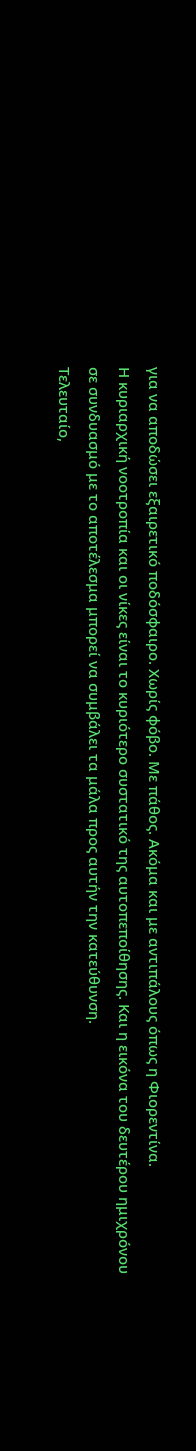για να αποδώσει εξαιρετικό ποδόσφαιρο. Χωρίς φόβο. Με πάθος. Ακόμα και με αντιπάλους όπως η Φιορεντίνα.
Η κυριαρχική νοοτροπία και οι νίκες είναι το κυριότερο συστατικό της αυτοπεποίθησης. Και η εικόνα του δευτέρου ημιχρόνου σε συνδυασμό με το αποτέλεσμα μπορεί να συμβάλει τα μάλα προς αυτήν την κατεύθυνση.
Τελευταίο,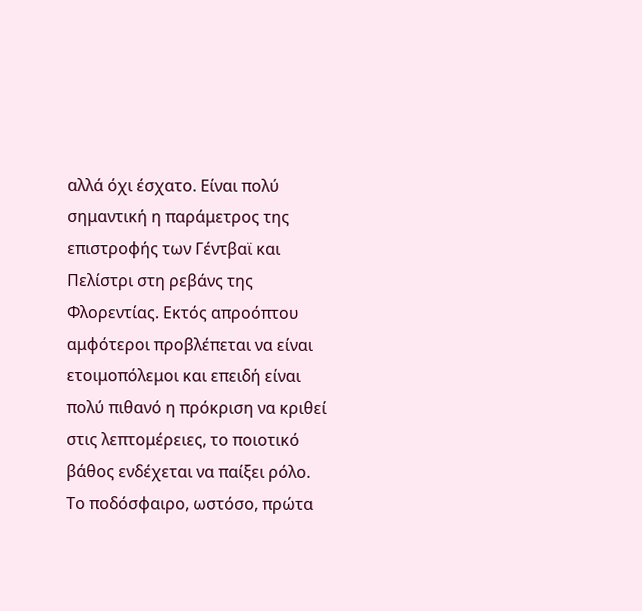αλλά όχι έσχατο. Είναι πολύ σημαντική η παράμετρος της επιστροφής των Γέντβαϊ και Πελίστρι στη ρεβάνς της Φλορεντίας. Εκτός απροόπτου αμφότεροι προβλέπεται να είναι ετοιμοπόλεμοι και επειδή είναι πολύ πιθανό η πρόκριση να κριθεί στις λεπτομέρειες, το ποιοτικό βάθος ενδέχεται να παίξει ρόλο.
Το ποδόσφαιρο, ωστόσο, πρώτα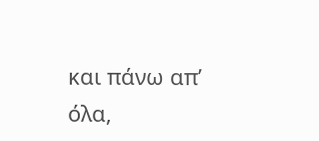και πάνω απ’ όλα,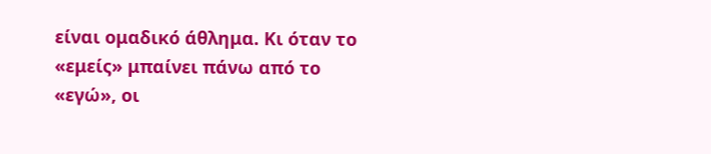είναι ομαδικό άθλημα. Κι όταν το «εμείς» μπαίνει πάνω από το «εγώ», οι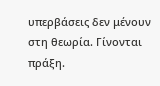υπερβάσεις δεν μένουν στη θεωρία. Γίνονται πράξη.